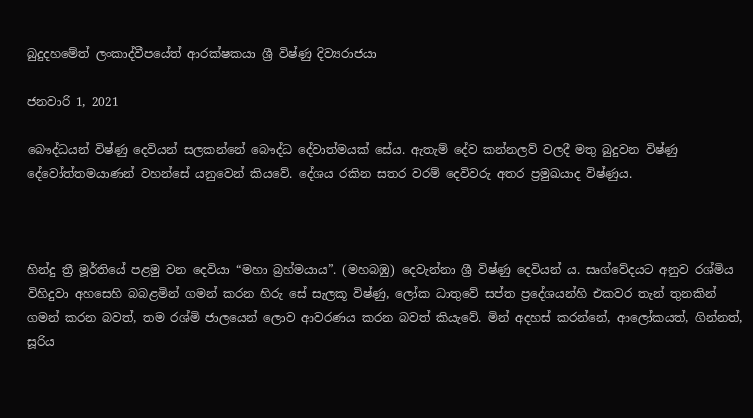බුදුදහමේත් ලංකාද්වීපයේත් ආරක්ෂකයා ශ්‍රී විෂ්ණු දිව්‍යරාජයා

ජනවාරි 1, 2021

බෞද්ධයන් විෂ්ණු දෙවියන් සලකන්නේ බෞද්ධ දේවාත්මයක් සේය. ඇතැම් දේව කන්නලව් වලදී මතු බුදුවන විෂ්ණු දේවෝත්තමයාණන් වහන්සේ යනුවෙන් කියවේ. දේශය රකින සතර වරම් දෙවිවරු අතර ප්‍රමුඛයාද විෂ්ණුය.



හින්දු ත්‍රී මූර්තියේ පළමු වන දෙවියා “මහා බ්‍රහ්මයාය”. (මහබඹු) දෙවැන්නා ශ්‍රී විෂ්ණු දෙවියන් ය. සෘග්වේදයට අනුව රශ්මිය විහිදුවා අහසෙහි බබළමින් ගමන් කරන හිරු සේ සැලකූ විෂ්ණු, ලෝක ධාතුවේ සප්ත ප්‍රදේශයන්හි එකවර තැන් තුනකින් ගමන් කරන බවත්, තම රශ්මි ජාලයෙන් ලොව ආවරණය කරන බවත් කියැවේ. මින් අදහස් කරන්නේ, ආලෝකයත්, ගින්නත්, සූරිය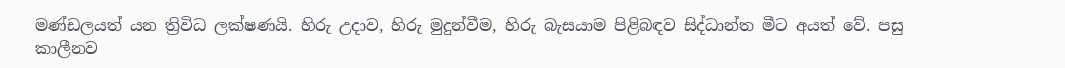මණ්ඩලයත් යන ත්‍රිවිධ ලක්ෂණයි. හිරු උදාව, හිරු මුදුන්වීම, හිරු බැසයාම පිළිබඳව සිද්ධාන්ත මීට අයත් වේ. පසු කාලීනව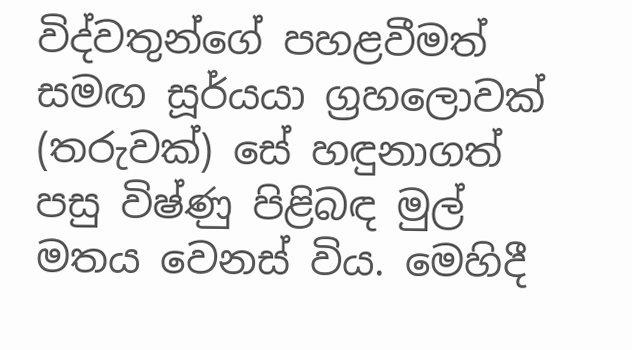විද්වතුන්ගේ පහළවීමත් සමඟ සූර්යයා ග්‍රහලොවක් (තරුවක්) සේ හඳුනාගත් පසු විෂ්ණු පිළිබඳ මුල් මතය වෙනස් විය. මෙහිදී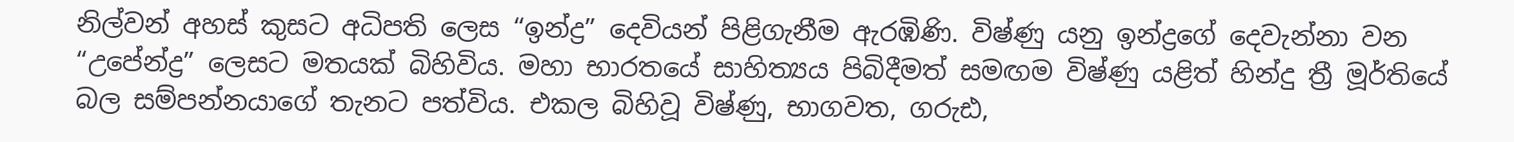නිල්වන් අහස් කුසට අධිපති ලෙස “ඉන්ද්‍ර” දෙවියන් පිළිගැනීම ඇරඹිණි. විෂ්ණු යනු ඉන්ද්‍රගේ දෙවැන්නා වන “උපේන්ද්‍ර” ලෙසට මතයක් බිහිවිය. මහා භාරතයේ සාහිත්‍යය පිබිදීමත් සමඟම විෂ්ණු යළිත් හින්දු ත්‍රී මූර්තියේ බල සම්පන්නයාගේ තැනට පත්විය. එකල බිහිවූ විෂ්ණු, භාගවත, ගරුඪ,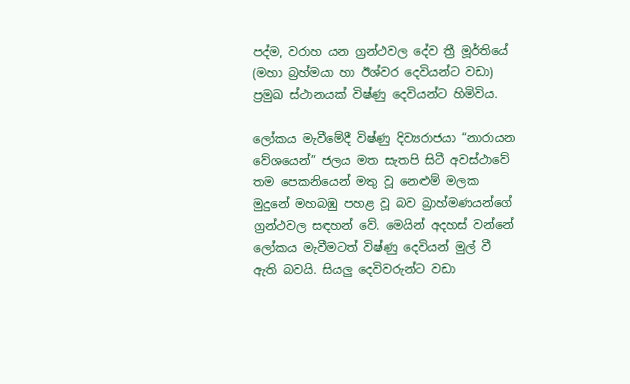පද්ම, වරාහ යන ග්‍රන්ථවල දේව ත්‍රී මූර්තියේ (මහා බ්‍රහ්මයා හා ඊශ්වර දෙවියන්ට වඩා) ප්‍රමුඛ ස්ථානයක් විෂ්ණු දෙවියන්ට හිමිවිය.

ලෝකය මැවීමේදී විෂ්ණු දිව්‍යරාජයා “නාරායන වේශයෙන්” ජලය මත සැතපි සිටී අවස්ථාවේ තම පෙකනියෙන් මතු වූ නෙළුම් මලක මුදුනේ මහබඹු පහළ වූ බව බ්‍රාහ්මණයන්ගේ ග්‍රන්ථවල සඳහන් වේ. මෙයින් අදහස් වන්නේ ලෝකය මැවීමටත් විෂ්ණු දෙවියන් මුල් වී ඇති බවයි. සියලු දෙවිවරුන්ට වඩා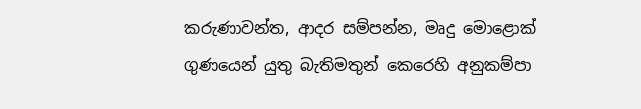කරුණාවන්ත, ආදර සම්පන්න, මෘදු මොළොක් ගුණයෙන් යුතු බැතිමතුන් කෙරෙහි අනුකම්පා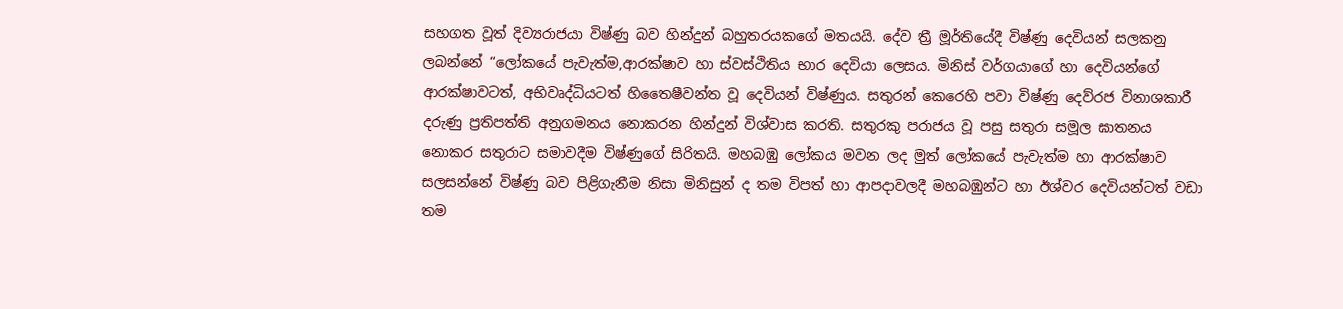සහගත වූත් දිව්‍යරාජයා විෂ්ණු බව හින්දුන් බහුතරයකගේ මතයයි. දේව ත්‍රී මූර්තියේදී විෂ්ණු දෙවියන් සලකනු ලබන්නේ “ලෝකයේ පැවැත්ම,ආරක්ෂාව හා ස්වස්ථිතිය භාර දෙවියා ලෙසය. මිනිස් වර්ගයාගේ හා දෙවියන්ගේ ආරක්ෂාවටත්, අභිවෘද්ධියටත් හිතෛෂීවන්ත වූ දෙවියන් විෂ්ණුය. සතුරන් කෙරෙහි පවා විෂ්ණු දෙව්රජ විනාශකාරී දරුණු ප්‍රතිපත්ති අනුගමනය නොකරන හින්දුන් විශ්වාස කරති. සතුරකු පරාජය වූ පසු සතුරා සමූල ඝාතනය නොකර සතුරාට සමාවදීම විෂ්ණුගේ සිරිතයි. මහබඹු ලෝකය මවන ලද මුත් ලෝකයේ පැවැත්ම හා ආරක්ෂාව සලසන්නේ විෂ්ණු බව පිළිගැනීම නිසා මිනිසුන් ද තම විපත් හා ආපදාවලදී මහබඹුන්ට හා ඊශ්වර දෙවියන්ටත් වඩා තම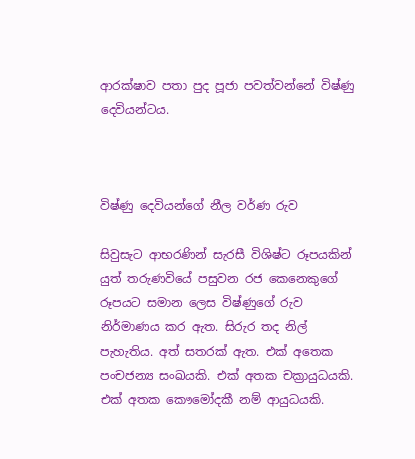ආරක්ෂාව පතා පුද පූජා පවත්වන්නේ විෂ්ණු දෙවියන්ටය.



විෂ්ණු දෙවියන්ගේ නීල වර්ණ රුව

සිවුසැට ආභරණින් සැරසී විශිෂ්ට රූපයකින් යුත් තරුණවියේ පසුවන රජ කෙනෙකුගේ රූපයට සමාන ලෙස විෂ්ණුගේ රුව නිර්මාණය කර ඇත. සිරුර තද නිල් පැහැතිය. අත් සතරක් ඇත. එක් අතෙක පංචජන්‍ය සංඛයකි. එක් අතක චක්‍රායුධයකි. එක් අතක කෞමෝදකී නම් ආයුධයකි.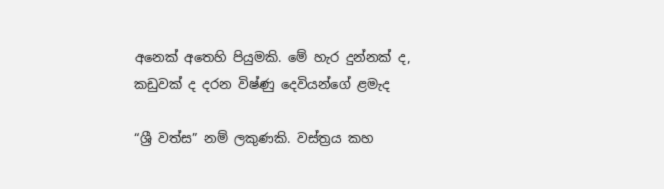අනෙක් අතෙහි පියුමකි. මේ හැර දුන්නක් ද, කඩුවක් ද දරන විෂ්ණු දෙවියන්ගේ ළමැද

“ශ්‍රී වත්ස” නම් ලකුණකි. වස්ත්‍රය කහ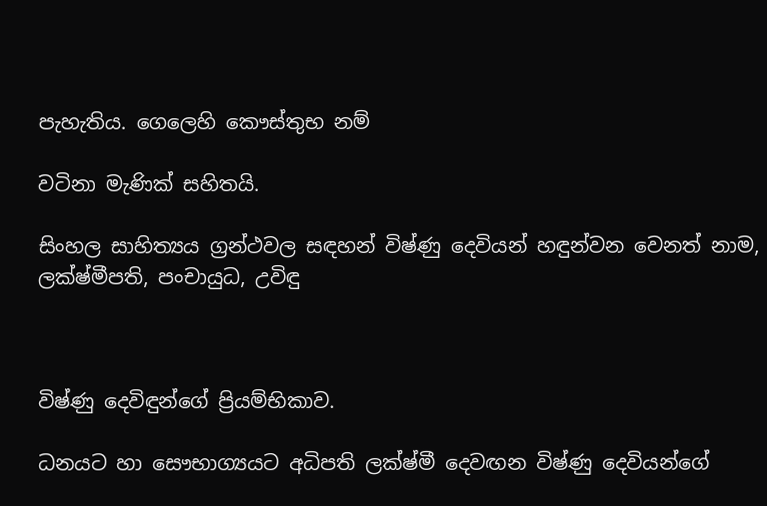පැහැතිය. ගෙලෙහි කෞස්තුභ නම්

වටිනා මැණික් සහිතයි.

සිංහල සාහිත්‍යය ග්‍රන්ථවල සඳහන් විෂ්ණු දෙවියන් හඳුන්වන වෙනත් නාම, ලක්ෂ්මීපති, පංචායුධ, උවිඳු



විෂ්ණු දෙවිඳුන්ගේ ප්‍රියම්භිකාව.

ධනයට හා සෞභාග්‍යයට අධිපති ලක්ෂ්මී දෙවඟන විෂ්ණු දෙවියන්ගේ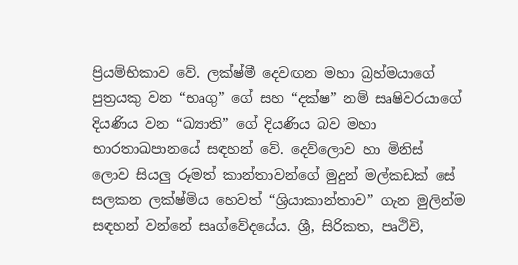ප්‍රියම්භිකාව වේ. ලක්ෂ්මී දෙවඟන මහා බ්‍රහ්මයාගේ පුත්‍රයකු වන “භෘගු” ගේ සහ “දක්ෂ” නම් සෘෂිවරයාගේ දියණිය වන “ඛ්‍යාති” ගේ දියණිය බව මහා භාරතාඛපානයේ සඳහන් වේ. දෙව්ලොව හා මිනිස් ලොව සියලු රූමත් කාන්තාවන්ගේ මුදුන් මල්කඩක් සේ සලකන ලක්ෂ්මිය හෙවත් “ශ්‍රියාකාන්තාව” ගැන මුලින්ම සඳහන් වන්නේ සෘග්වේදයේය. ශ්‍රී, සිරිකත, පෘථිවි,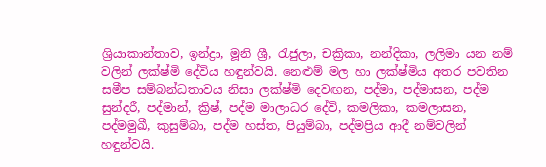ශ්‍රියාකාන්තාව, ඉන්ද්‍රා, මූනි ශ්‍රී, රැජුලා, චක්‍රිකා, නන්දිකා, ලලිමා යන නම් වලින් ලක්ෂ්මි දේවිය හඳුන්වයි. නෙළුම් මල හා ලක්ෂ්මිය අතර පවතින සමීප සම්බන්ධතාවය නිසා ලක්ෂ්මි දෙවඟන, පද්මා, පද්මාසන, පද්ම සුන්දරී, පද්මාන්, ක්‍රිෂ්, පද්ම මාලාධර දේවි, කමලිකා, කමලාසන, පද්මමුඛී, කුසුම්බා, පද්ම හස්ත, පියුම්බා, පද්මප්‍රිය ආදී නම්වලින් හඳුන්වයි.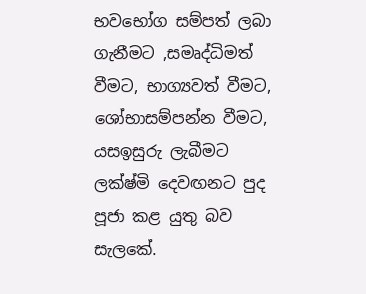භවභෝග සම්පත් ලබා ගැනීමට ,සමෘද්ධිමත් වීමට, භාග්‍යවත් වීමට, ශෝභාසම්පන්න වීමට, යසඉසුරු ලැබීමට ලක්ෂ්මි දෙවඟනට පුද පූජා කළ යුතු බව සැලකේ.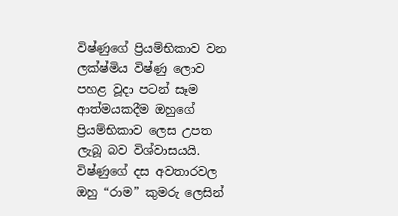විෂ්ණුගේ ප්‍රියම්භිකාව වන ලක්ෂ්මිය විෂ්ණු ලොව පහළ වූදා පටන් සෑම ආත්මයකදීම ඔහුගේ ප්‍රියම්භිකාව ලෙස උපත ලැබූ බව විශ්වාසයයි. විෂ්ණුගේ දස අවතාරවල ඔහු “රාම” කුමරු ලෙසින්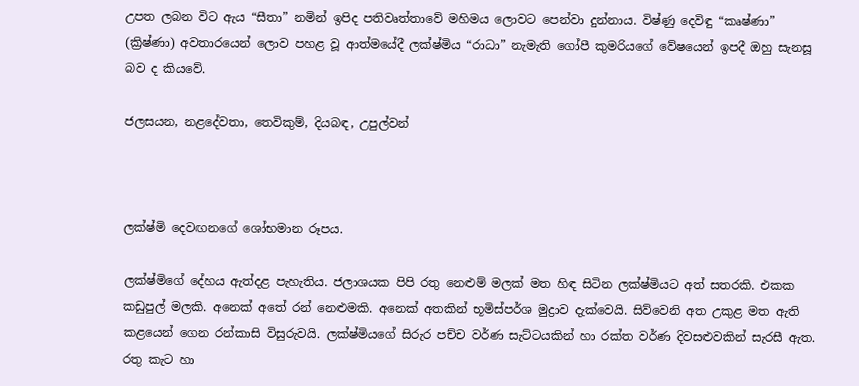උපත ලබන විට ඇය “සීතා” නමින් ඉපිද පතිවෘත්තාවේ මහිමය ලොවට පෙන්වා දුන්නාය. විෂ්ණු දෙවිඳු “කෘෂ්ණා” (ක්‍රිෂ්ණා) අවතාරයෙන් ලොව පහළ වූ ආත්මයේදී ලක්ෂ්මිය “රාධා” නැමැති ගෝපී කුමරියගේ වේෂයෙන් ඉපදී ඔහු සැනසූ බව ද කියවේ.

ජලසයන, නළදේවතා, තෙවිකුම්, දියබඳ, උපුල්වන්



ලක්ෂ්මි දෙවඟනගේ ශෝභමාන රූපය.

ලක්ෂ්මිගේ දේහය ඇත්දළ පැහැතිය. ජලාශයක පිපි රතු නෙළුම් මලක් මත හිඳ සිටින ලක්ෂ්මියට අත් සතරකි. එකක කඩුපුල් මලකි. අනෙක් අතේ රන් නෙළුමකි. අනෙක් අතකින් භූමිස්පර්ශ මුද්‍රාව දැක්වෙයි. සිව්වෙනි අත උකුළ මත ඇති කළයෙන් ගෙන රන්කාසි විසුරුවයි. ලක්ෂ්මියගේ සිරුර පච්ච වර්ණ සැට්ටයකින් හා රක්ත වර්ණ දිවසළුවකින් සැරසී ඇත. රතු කැට හා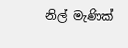නිල් මැණික්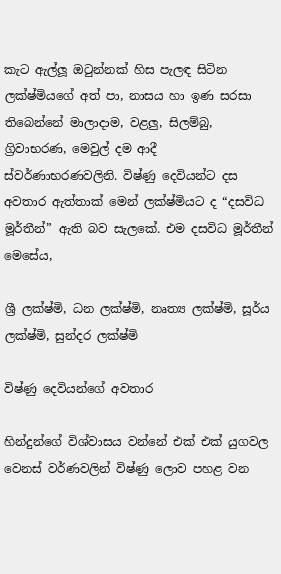කැට ඇල්ලූ ඔටුන්නක් හිස පැලඳ සිටින ලක්ෂ්මියගේ අත් පා, නාසය හා ඉණ සරසා තිබෙන්නේ මාලාදාම, වළලු, සිලම්බු, ග්‍රිවාභරණ, මෙවුල් දම ආදී ස්වර්ණාභරණවලිනි. විෂ්ණු දෙවියන්ට දස අවතාර ඇත්තාක් මෙන් ලක්ෂ්මියට ද “දසවිධ මූර්තීන්” ඇති බව සැලකේ. එම දසවිධ මූර්තීන් මෙසේය,

ශ්‍රී ලක්ෂ්මි, ධන ලක්ෂ්මි, නෘත්‍ය ලක්ෂ්මි, සූර්ය ලක්ෂ්මි, සුන්දර ලක්ෂ්මි

විෂ්ණු දෙවියන්ගේ අවතාර

හින්දුන්ගේ විශ්වාසය වන්නේ එක් එක් යුගවල වෙනස් වර්ණවලින් විෂ්ණු ලොව පහළ වන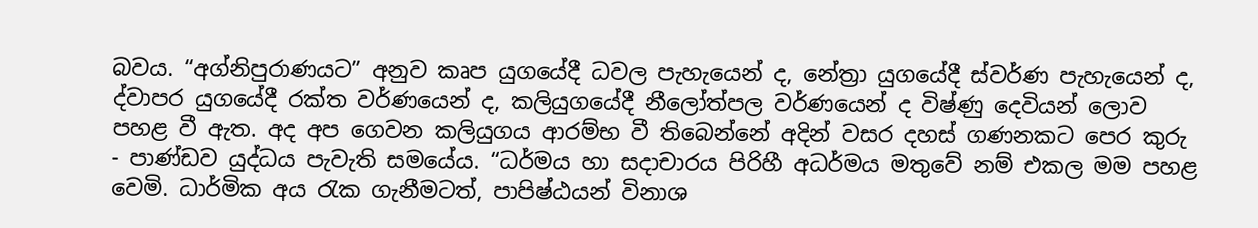බවය. “අග්නිපුරාණයට” අනුව කෘප යුගයේදී ධවල පැහැයෙන් ද, නේත්‍රා යුගයේදී ස්වර්ණ පැහැයෙන් ද, ද්වාපර යුගයේදී රක්ත වර්ණයෙන් ද, කලියුගයේදී නීලෝත්පල වර්ණයෙන් ද විෂ්ණු දෙවියන් ලොව පහළ වී ඇත. අද අප ගෙවන කලියුගය ආරම්භ වී තිබෙන්නේ අදින් වසර දහස් ගණනකට පෙර කුරු - පාණ්ඩව යුද්ධය පැවැති සමයේය. “ධර්මය හා සදාචාරය පිරිහී අධර්මය මතුවේ නම් එකල මම පහළ වෙමි. ධාර්මික අය රැක ගැනීමටත්, පාපිෂ්ඨයන් විනාශ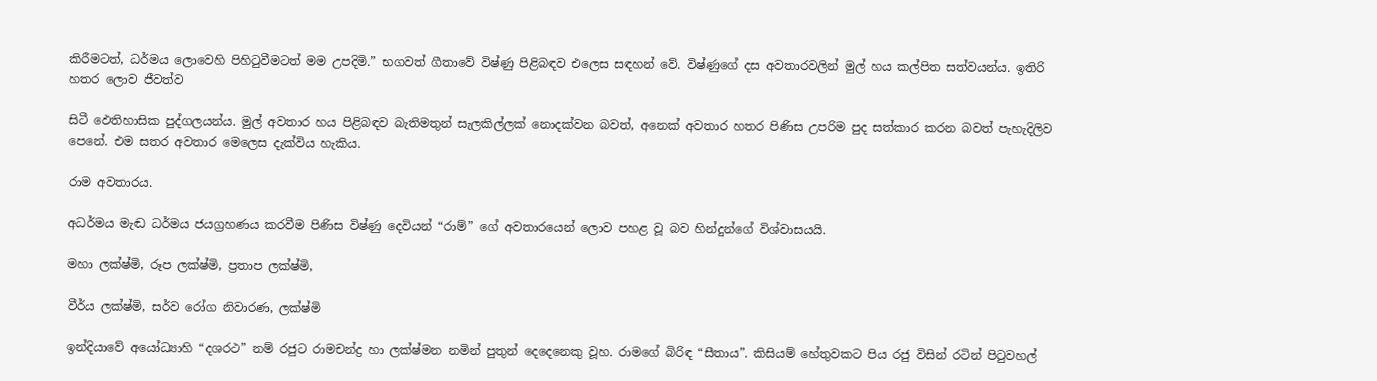කිරීමටත්, ධර්මය ලොවෙහි පිහිටුවීමටත් මම උපදිමි.” භගවත් ගීතාවේ විෂ්ණු පිළිබඳව එලෙස සඳහන් වේ. විෂ්ණුගේ දස අවතාරවලින් මුල් හය කල්පිත සත්වයන්ය. ඉතිරි හතර ලොව ජීවත්ව

සිටී ඵෙතිහාසික පුද්ගලයන්ය. මුල් අවතාර හය පිළිබඳව බැතිමතුන් සැලකිල්ලක් නොදක්වන බවත්, අනෙක් අවතාර හතර පිණිස උපරිම පුද සත්කාර කරන බවත් පැහැදිලිව පෙනේ. එම සතර අවතාර මෙලෙස දැක්විය හැකිය.

රාම අවතාරය.

අධර්මය මැඬ ධර්මය ජයග්‍රහණය කරවීම පිණිස විෂ්ණු දෙවියන් “රාම්‍” ගේ අවතාරයෙන් ලොව පහළ වූ බව හින්දුන්ගේ විශ්වාසයයි.

මහා ලක්ෂ්මි, රූප ලක්ෂ්මි, ප්‍රතාප ලක්ෂ්මි,

වීර්ය ලක්ෂ්මි‍, සර්ව රෝග නිවාරණ, ලක්ෂ්මි

ඉන්දියාවේ අයෝධ්‍යාහි “දශරථ” නම් රජුට රාමචන්ද්‍ර හා ලක්ෂ්මන නමින් පුතුන් දෙදෙනෙකු වූහ. රාමගේ බිරිඳ “සීතාය”. කිසියම් හේතුවකට පිය රජු විසින් රටින් පිටුවහල්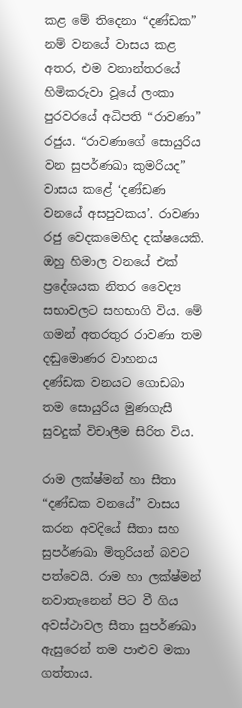කළ මේ තිදෙනා “දණ්ඩක” නම් වනයේ වාසය කළ අතර, එම වනාන්තරයේ හිමිකරුවා වූයේ ලංකා පුරවරයේ අධිපති “රාවණා” රජුය. “රාවණාගේ සොයුරිය වන සුපර්ණඛා කුමරියද” වාසය කළේ ‘දණ්ඩණ වනයේ අසපුවකය’. රාවණා රජු වෙදකමෙහිද දක්ෂයෙකි. ඔහු හිමාල වනයේ එක් ප්‍රදේශයක නිතර වෛද්‍ය සභාවලට සහභාගි විය. මේ ගමන් අතරතුර රාවණා තම දඬුමොණර වාහනය දණ්ඩක වනයට ගොඩබා තම සොයුරිය මුණගැසී සුවදුක් විචාලීම සිරිත විය.

රාම ලක්ෂ්මන් හා සීතා “දණ්ඩක වනයේ” වාසය කරන අවදියේ සීතා සහ සුපර්ණඛා මිතුරියන් බවට පත්වෙයි. රාම හා ලක්ෂ්මන් නවාතැනෙන් පිට වී ගිය අවස්ථාවල සීතා සුපර්ණඛා ඇසුරෙන් තම පාළුව මකා ගත්තාය.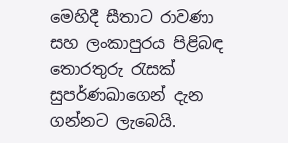මෙහිදී සීතාට රාවණා සහ ලංකාපුරය පිළිබඳ තොරතුරු රැසක් සුපර්ණඛාගෙන් දැන ගන්නට ලැබෙයි.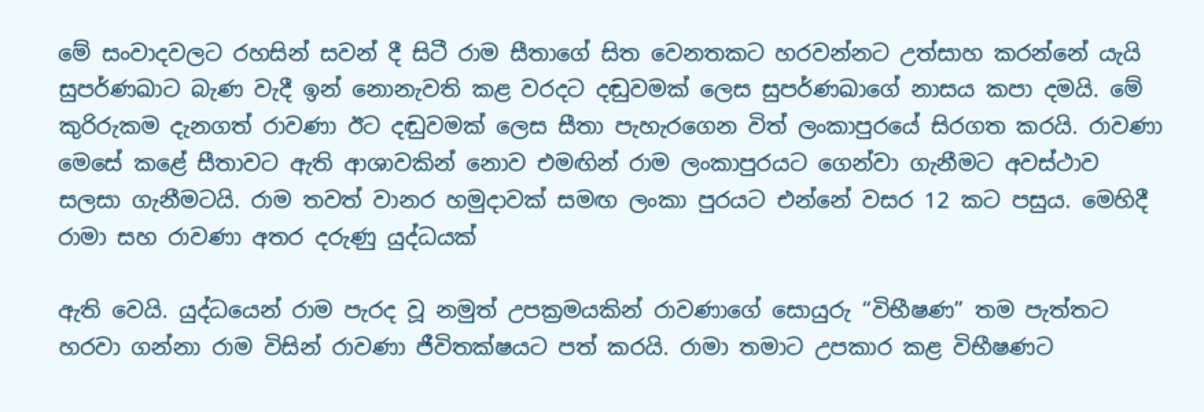මේ සංවාදවලට රහසින් සවන් දී සිටී රාම සීතාගේ සිත වෙනතකට හරවන්නට උත්සාහ කරන්නේ යැයි සුපර්ණඛාට බැණ වැදී ඉන් නොනැවති කළ වරදට දඬුවමක් ලෙස සුපර්ණඛාගේ නාසය කපා දමයි. මේ කුරිරුකම දැනගත් රාවණා ඊට දඬුවමක් ලෙස සීතා පැහැරගෙන විත් ලංකාපුරයේ සිරගත කරයි. රාවණා මෙසේ කළේ සීතාවට ඇති ආශාවකින් නොව එමඟින් රාම ලංකාපුරයට ගෙන්වා ගැනීමට අවස්ථාව සලසා ගැනීමටයි. රාම තවත් වානර හමුදාවක් සමඟ ලංකා පුරයට එන්නේ වසර 12 කට පසුය. මෙහිදී රාමා සහ රාවණා අතර දරුණු යුද්ධයක්

ඇති වෙයි. යුද්ධයෙන් රාම පැරද වූ නමුත් උපක්‍රමයකින් රාවණාගේ සොයුරු “විභීෂණ” තම පැත්තට හරවා ගන්නා රාම විසින් රාවණා ජීවිතක්ෂයට පත් කරයි. රාමා තමාට උපකාර කළ විභීෂණට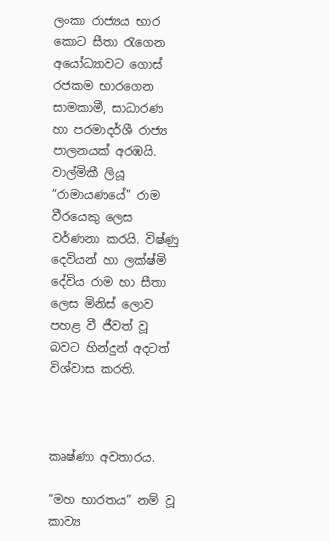ලංකා රාජ්‍යය භාර කොට සීතා රැගෙන අයෝධ්‍යාවට ගොස් රජකම භාරගෙන සාමකාමී, සාධාරණ හා පරමාදර්ශී රාජ්‍ය පාලනයක් අරඹයි. වාල්මිකී ලියූ “රාමායණයේ” රාම වීරයෙකු ලෙස වර්ණනා කරයි. විෂ්ණු දෙවියන් හා ලක්ෂ්මි දේවිය රාම හා සීතා ලෙස මිනිස් ලොව පහළ වී ජීවත් වූ බවට හින්දුන් අදටත් විශ්වාස කරති‍.



කෘෂ්ණා අවතාරය.

“මහ භාරතය” නම් වූ කාව්‍ය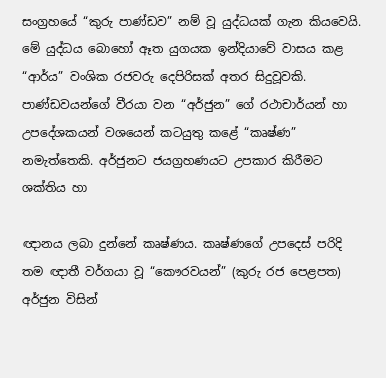සංග්‍රහයේ “කුරු පාණ්ඩව” නම් වූ යුද්ධයක් ගැන කියවෙයි. මේ යුද්ධය බොහෝ ඈත යුගයක ඉන්දියාවේ වාසය කළ “ආර්ය” වංශික රජවරු දෙපිරිසක් අතර සිදුවූවකි. පාණ්ඩවයන්ගේ වීරයා වන “අර්ජුන” ගේ රථාචාර්යන් හා උපදේශකයන් වශයෙන් කටයුතු කළේ “කෘෂ්ණ” නමැත්තෙකි. අර්ජුනට ජයග්‍රහණයට උපකාර කිරීමට ශක්තිය හා

ඥානය ලබා දුන්නේ කෘෂ්ණය. කෘෂ්ණගේ උපදෙස් පරිදි තම ඥාතී වර්ගයා වූ “කෞරවයන්” (කුරු රජ පෙළපත) අර්ජුන විසින්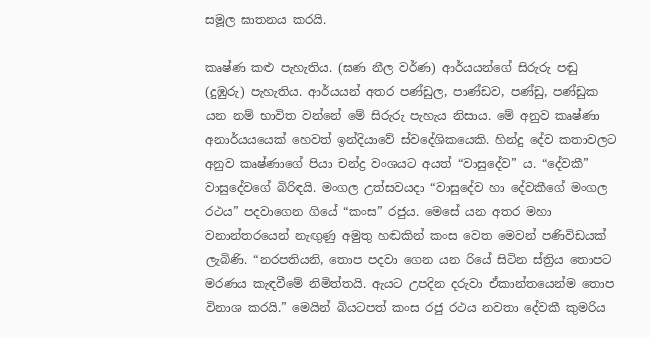සමූල ඝාතනය කරයි.

කෘෂ්ණ කළු පැහැතිය. (ඝණ නීල වර්ණ) ආර්යයන්ගේ සිරුරු පඬු (දුඹුරු) පැහැතිය. ආර්යයන් අතර පණ්ඩුල, පාණ්ඩව, පණ්ඩු, පණ්ඩුක යන නම් භාවිත වන්නේ මේ සිරුරු පැහැය නිසාය. මේ අනුව කෘෂ්ණා අනාර්යයයෙක් හෙවත් ඉන්දියාවේ ස්වදේශිකයෙකි. හින්දු දේව කතාවලට අනුව කෘෂ්ණාගේ පියා චන්ද්‍ර වංශයට අයත් “වාසුදේව” ය. “දේවකී” වාසුදේවගේ බිරිඳයි. මංගල උත්සවයදා “වාසුදේව හා දේවකීගේ මංගල රථය” පදවාගෙන ගියේ “කංස” රජුය. මෙසේ යන අතර මහා වනාන්තරයෙන් නැඟුණු අමුතු හඬකින් කංස වෙත මෙවන් පණිවිඩයක් ලැබිණි. “නරපතියනි, තොප පදවා ගෙන යන රියේ සිටින ස්ත්‍රිය තොපට මරණය කැඳවීමේ නිමිත්තයි. ඇයට උපදින දරුවා ඒකාන්තයෙන්ම තොප විනාශ කරයි.” මෙයින් බියටපත් කංස රජු රථය නවතා දේවකී කුමරිය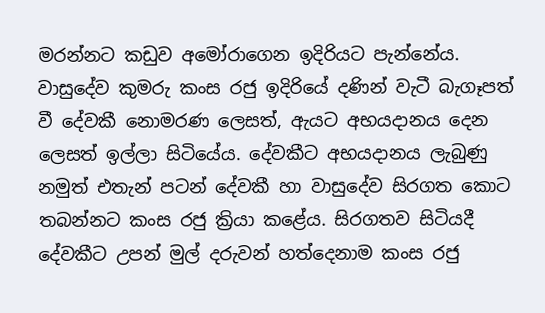මරන්නට කඩුව අමෝරාගෙන ඉදිරියට පැන්නේය. වාසුදේව කුමරු කංස රජු ඉදිරියේ දණින් වැටී බැගෑපත් වී දේවකී නොමරණ ලෙසත්, ඇයට අභයදානය දෙන ලෙසත් ඉල්ලා සිටියේය. දේවකීට අභයදානය ලැබුණු නමුත් එතැන් පටන් දේවකී හා වාසුදේව සිරගත කොට තබන්නට කංස රජු ක්‍රියා කළේය. සිරගතව සිටියදී දේවකීට උපන් මුල් දරුවන් හත්දෙනාම කංස රජු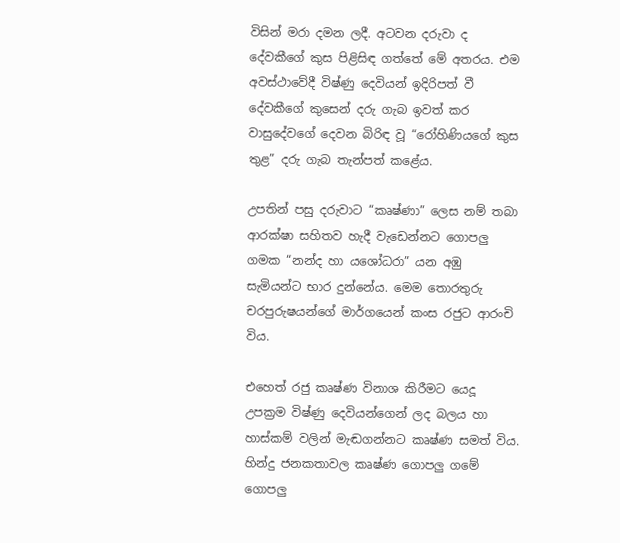විසින් මරා දමන ලදී. අටවන දරුවා ද දේවකීගේ කුස පිළිසිඳ ගත්තේ මේ අතරය. එම අවස්ථාවේදී විෂ්ණු දෙවියන් ඉදිරිපත් වී දේවකීගේ කුසෙන් දරු ගැබ ඉවත් කර වාසුදේවගේ දෙවන බිරිඳ වූ “රෝහිණියගේ කුස තුළ” දරු ගැබ තැන්පත් කළේය.

උපතින් පසු දරුවාට “කෘෂ්ණා” ලෙස නම් තබා ආරක්ෂා සහිතව හැදී වැඩෙන්නට ගොපලු ගමක “නන්ද හා යශෝධරා” යන අඹු සැමියන්ට භාර දුන්නේය. මෙම තොරතුරු චරපුරුෂයන්ගේ මාර්ගයෙන් කංස රජුට ආරංචි විය.

එහෙත් රජු කෘෂ්ණ විනාශ කිරීමට යෙදූ උපක්‍රම විෂ්ණු දෙවියන්ගෙන් ලද බලය හා හාස්කම් වලින් මැඬගන්නට කෘෂ්ණ සමත් විය. හින්දු ජනකතාවල කෘෂ්ණ ගොපලු ගමේ ගොපලු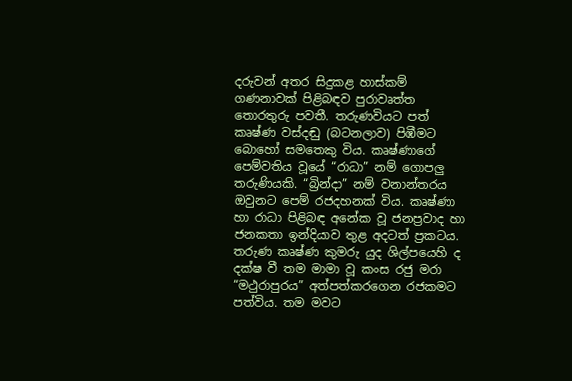දරුවන් අතර සිදුකළ හාස්කම් ගණනාවක් පිළිබඳව පුරාවෘත්ත තොරතුරු පවතී. තරුණවියට පත් කෘෂ්ණ වස්දඬු (බටනලාව) පිඹීමට බොහෝ සමතෙකු විය. කෘෂ්ණාගේ පෙම්වතිය වූයේ “රාධා” නම් ගොපලු තරුණියකි. “බ්‍රින්දා” නම් වනාන්තරය ඔවුනට පෙම් රජදහනක් විය. කෘෂ්ණා හා රාධා පිළිබඳ අනේක වූ ජනප්‍රවාද හා ජනකතා ඉන්දියාව තුළ අදටත් ප්‍රකටය. තරුණ කෘෂ්ණ කුමරු යුද ශිල්පයෙහි ද දක්ෂ වී තම මාමා වූ කංස ර‌ජු මරා “මථුරාපුරය” අත්පත්කරගෙන රජකමට පත්විය. තම මවට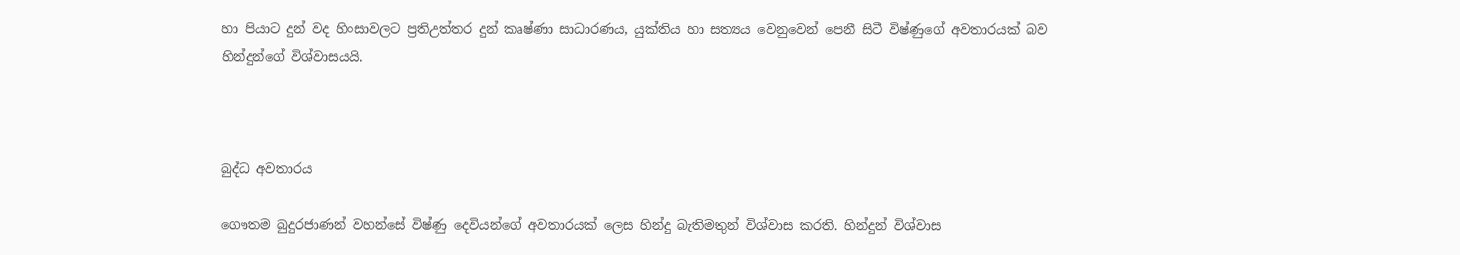හා පියාට දුන් වද හිංසාවලට ප්‍රතිඋත්තර දුන් කෘෂ්ණා සාධාරණය, යුක්තිය හා සත්‍යය වෙනුවෙන් පෙනී සිටී විෂ්ණුගේ අවතාරයක් බව හින්දුන්ගේ විශ්වාසයයි.



බුද්ධ අවතාරය

ගෞතම බුදුරජාණන් වහන්සේ විෂ්ණු දෙවියන්ගේ අවතාරයක් ලෙස හින්දු බැතිමතුන් විශ්වාස කරති. හින්දුන් විශ්වාස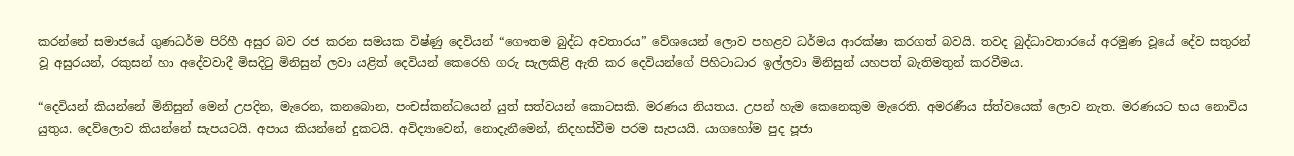කරන්‌නේ සමාජයේ ගුණධර්ම පිරිහී අසුර බව රජ කරන සමයක විෂ්ණු දෙවියන් “ගෞතම බුද්ධ අවතාරය” වේශයෙන් ලොව පහළව ධර්මය ආරක්ෂා කරගත් බවයි. තවද බුද්ධාවතාරයේ අරමුණ වූයේ දේව සතුරන් වූ අසුරයන්, රකුසන් හා අදේවවාදී මිසදිටු මිනිසුන් ලවා යළිත් දෙවියන් කෙරෙහි ගරු සැලකිළි ඇති කර දෙවියන්ගේ පිහිටාධාර ඉල්ලවා මිනිසුන් යහපත් බැතිමතුන් කරවීමය.

“දෙවියන් කියන්නේ මිනිසුන් මෙන් උපදින, මැරෙන, කනබොන, පංචස්කන්ධයෙන් යුත් සත්වයන් කොටසකි. මරණය නියතය. උපන් හැම කෙනෙකුම මැරෙති. අමරණීය ස්ත්වයෙක් ලොව නැත. මරණයට භය නොවිය යුතුය. දෙව්ලොව කියන්නේ සැපයටයි. අපාය කියන්නේ දුකටයි. අවිද්‍යාවෙන්, නොදැනීමෙන්, නිදහස්වීම පරම සැපයයි. යාගහෝම පුද පූජා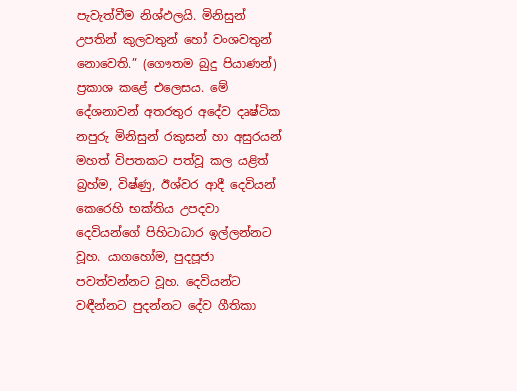පැවැත්වීම නිශ්ඵලයි. මිනිසුන් උපතින් කුලවතුන් හෝ වංශවතුන් නොවෙති.” (ගෞතම බුදු පියාණන්) ප්‍රකාශ කළේ එලෙසය. මේ දේශනාවන් අතරතුර අදේව දෘෂ්ටික නපුරු මිනිසුන් රකුසන් හා අසුරයන් මහත් විපතකට පත්වූ කල යළිත් බ්‍රහ්ම, විෂ්ණු, ඊශ්වර ආදී දෙවියන් කෙරෙහි භක්තිය උපදවා දෙවියන්ගේ පිහිටාධාර ඉල්ලන්නට වූහ. යාගහෝම, පුදපූජා පවත්වන්නට වූහ. දෙවියන්ට වඳීන්නට පුදන්නට දේව ගීතිකා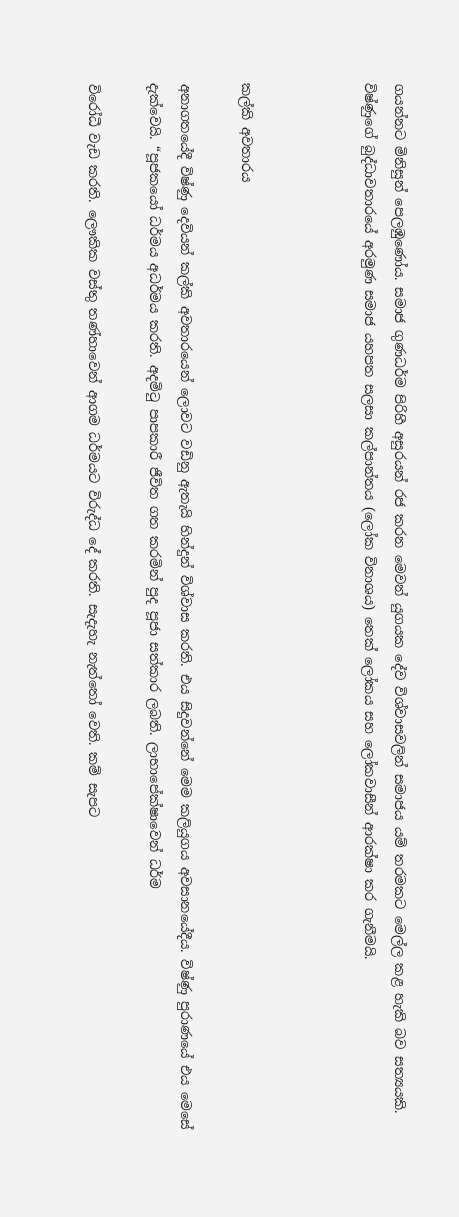ගයන්නට මිනිසුන් පෙලඹුණෝය. සමාජ ගුණධර්ම පිරිහී අසුරයන් රජ කරන මෙවන් යුගයක දේව විශ්වාසවලින් සමාජය යම් තරමකට මෙල්ල කළ හැකි බව සත්‍යයකි. විෂ්ණුගේ බුද්ධාවතාරයේ අරමුණ සමාජ යහපත සලසා කල්පාන්තය (ලෝක විනාශය) තෙක් ලෝකය සහ ලෝකවාසීන් ආරක්ෂා කර ගැනීමයි.



කල්කි අවතාරය

අනාගතයේදී විෂ්ණු දෙවියන් කල්කි අවතාරයෙන් ලොවට වඩිනු ඇතැයි හින්දුන් විශ්වාස කරති. එය සිදුවන්නේ මෙම කලියුගය අවසානයේදීය. විෂ්ණු පුරාණයේ එය මෙසේ දැක්වෙයි. “පූජකයෝ ධර්මය අධර්මය කරති. අදමිටු පාපකාරී ජීවිත ගත කරමින් පුද පූජා සත්කාර ලබති. ලාභාපේක්ෂාවෙන් ධර්ම

විරෝධී වැඩ කරති. ලෞකික වස්තු තණ්හාවෙන් ආගම ධර්මයට විරුද්ධ දේ කරති. සැදැහැ නැත්තෝ වෙති. කම් සැපට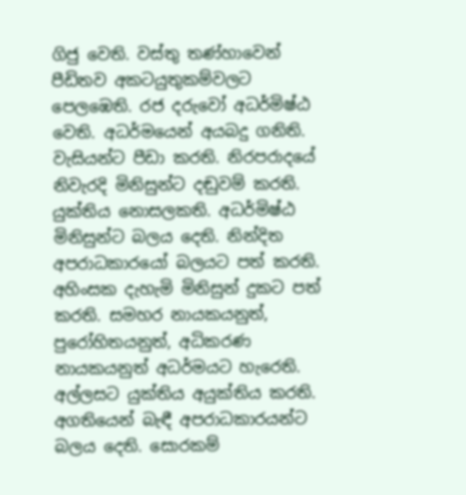ගිජු වෙති. වස්තු තණ්හාවෙන් පීඩිතව අකටයුතුකම්වලට පෙලඹෙති. රජ දරුවෝ අධර්මිෂ්ඨ වෙති. අධර්මයෙන් අයබදු ගනිති. වැසියන්ට පීඩා කරති. නිරපරාදයේ නිවැරදි මිනිසුන්ට දඬුවම් කරති. යුක්තිය නොසලකති. අධර්මිෂ්ඨ මිනිසුන්ට බලය දෙති. නින්දිත අපරාධකාරයෝ බලයට පත් කරති. අහිංසක දැහැමි මිනිසුන් දුකට පත් කරති. සමහර නායකයනුත්, පුරෝහිතයනුත්, අධිකරණ නායකයනුත් අධර්මයට හැරෙති. අල්ලසට යුක්තිය අයුක්තිය කරති. අගතියෙන් බැඳී අපරාධකාරයන්ට බලය දෙති. සොරකම්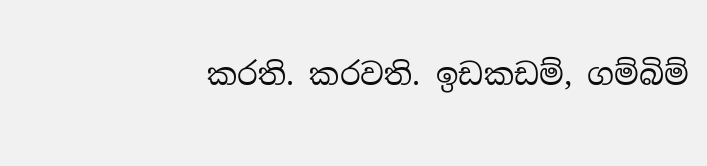කරති. කරවති. ඉඩකඩම්, ගම්බිම්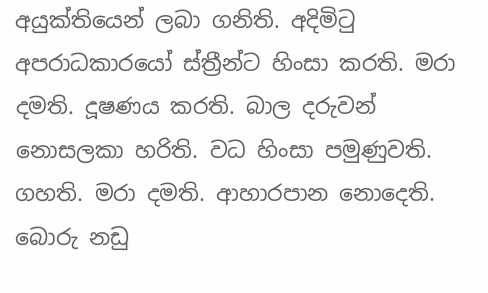අයුක්තියෙන් ලබා ගනිති. අදිමිටු අපරාධකාරයෝ ස්ත්‍රීන්ට හිංසා කරති. මරා දමති. දූෂණය කරති. බාල දරුවන් නොසලකා හරිති. වධ හිංසා පමුණුවති. ගහති. මරා දමති. ආහාරපාන නොදෙති. බොරු නඩු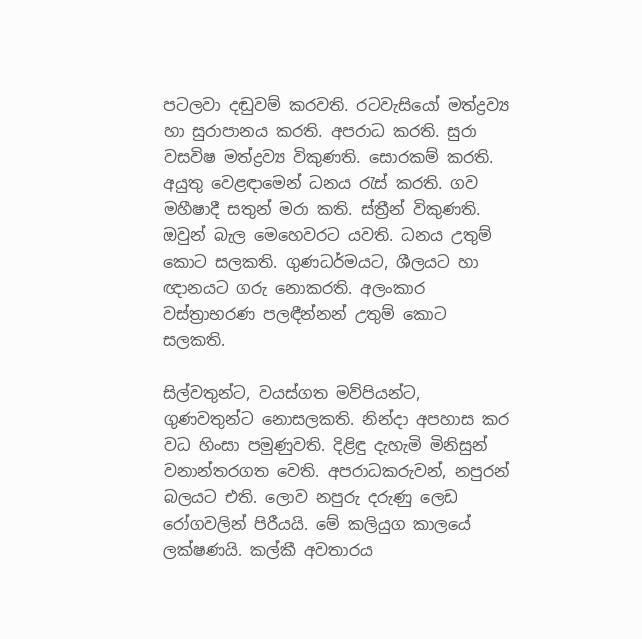පටලවා දඬුවම් කරවති. රටවැසියෝ මත්ද්‍රව්‍ය හා සුරාපානය කරති. අපරාධ කරති. සුරා වසවිෂ මත්ද්‍රව්‍ය විකුණති. සොරකම් කරති. අයුතු වෙළඳාමෙන් ධනය රැස් කරති. ගව මහීෂාදී සතුන් මරා කති. ස්ත්‍රීන් විකුණති. ඔවුන් බැල මෙහෙවරට යවති. ධනය උතුම් කොට සලකති. ගුණධර්මයට, ශීලයට හා ඥානයට ගරු නොකරති. අලංකාර වස්ත්‍රාභරණ පලඳීන්නන් උතුම් කොට සලකති.

සිල්වතුන්ට, වයස්ගත මව්පියන්ට, ගුණවතුන්ට නොසලකති. නින්දා අපහාස කර වධ හිංසා පමුණුවති. දිළිඳු දැහැමි මිනිසුන් වනාන්තරගත වෙති. අපරාධකරුවන්, නපුරන් බලයට එති. ලොව නපුරු දරුණු ලෙඩ රෝගවලින් පිරීයයි. මේ කලියුග කාලයේ ලක්ෂණයි. කල්කී අවතාරය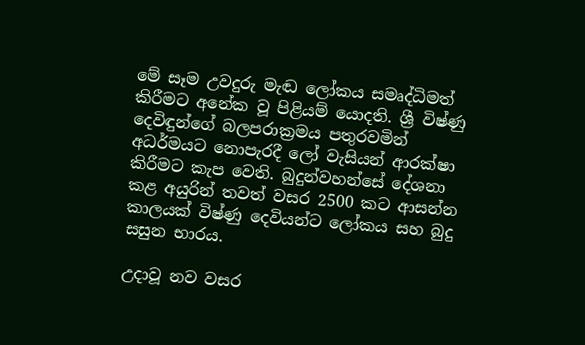මේ සෑම උවදුරු මැඬ ලෝකය සමෘද්ධිමත් කිරීමට අනේක වූ පිළියම් යොදති. ශ්‍රී විෂ්ණු දෙවිඳුන්ගේ බලපරාක්‍රමය පතුරවමින් අධර්මයට නොපැරදී ලෝ වැසියන් ආරක්ෂා කිරීමට කැප වෙති. බුදුන්වහන්සේ දේශනා කළ අයුරින් තවත් වසර 2500 කට ආසන්න කාලයක් විෂ්ණු දෙවියන්ට ලෝකය සහ බුදු සසුන භාරය.

උදාවූ නව වසර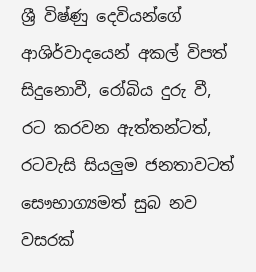ශ්‍රී විෂ්ණු දෙවියන්ගේ ආශිර්වාදයෙන් අකල් විපත් සිදුනොවී, රෝබිය දුරු වී, රට කරවන ඇත්තන්ටත්, රටවැසි සියලුම ජනතාවටත් සෞභාග්‍යමත් සුබ නව වසරක්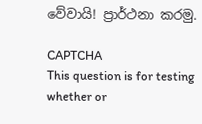වේවායි! ප්‍රාර්ථනා කරමු.

CAPTCHA
This question is for testing whether or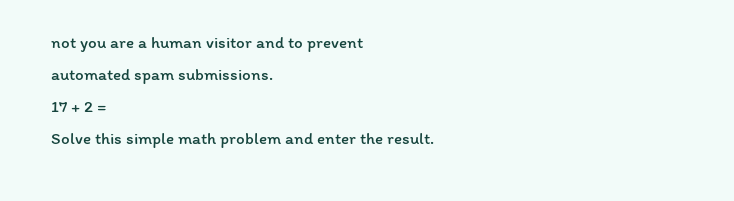not you are a human visitor and to prevent automated spam submissions.
17 + 2 =
Solve this simple math problem and enter the result.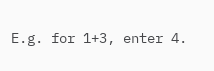E.g. for 1+3, enter 4.